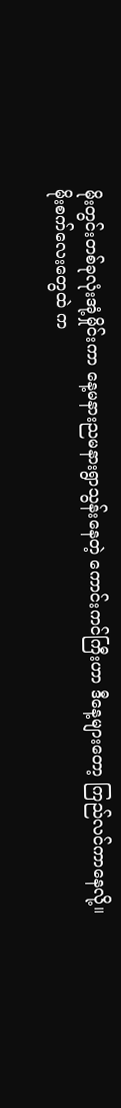မိုးတွင်းတစ်ခုလုံးအုံ့မှိုင်းကာ နေ့မနားညမနားရွာသွန်းနေတဲ့ ကောင်းကင်ကြီးဟာ ဒီနေ့များတော့ ကြည်လင်ကာနေလို့။
မိုးစက်လေးတွေထဲ က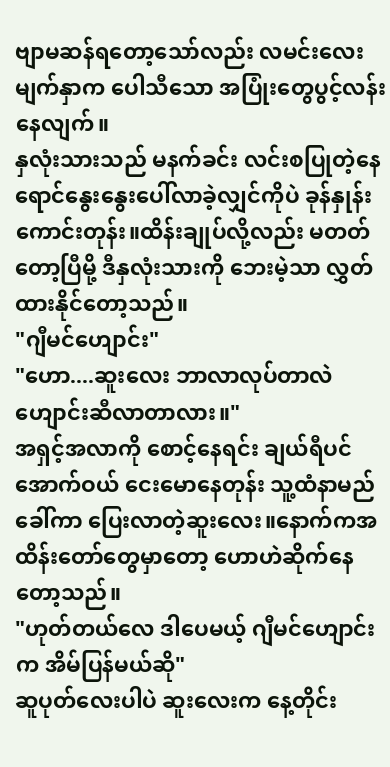ဗျာမဆန်ရတော့သော်လည်း လမင်းလေးမျက်နှာက ပေါသီသော အပြုံးတွေပွင့်လန်းနေလျက်။
နှလုံးသားသည် မနက်ခင်း လင်းစပြုတဲ့နေရောင်နွေးနွေးပေါ်လာခဲ့လျှင်ကိုပဲ ခုန်နှုန်းကောင်းတုန်း။ထိန်းချုပ်လို့လည်း မတတ်တော့ပြီမို့ ဒီနှလုံးသားကို ဘေးမဲ့သာ လွှတ်ထားနိုင်တော့သည်။
"ဂျီမင်ဟျောင်း"
"ဟော....ဆူးလေး ဘာလာလုပ်တာလဲ ဟျောင်းဆီလာတာလား။"
အရှင့်အလာကို စောင့်နေရင်း ချယ်ရီပင်အောက်ဝယ် ငေးမောနေတုန်း သူ့ထံနာမည် ခေါ်ကာ ပြေးလာတဲ့ဆူးလေး။နောက်ကအထိန်းတော်တွေမှာတော့ ဟောဟဲဆိုက်နေတော့သည်။
"ဟုတ်တယ်လေ ဒါပေမယ့် ဂျီမင်ဟျောင်းက အိမ်ပြန်မယ်ဆို"
ဆူပုတ်လေးပါပဲ ဆူးလေးက နေ့တိုင်း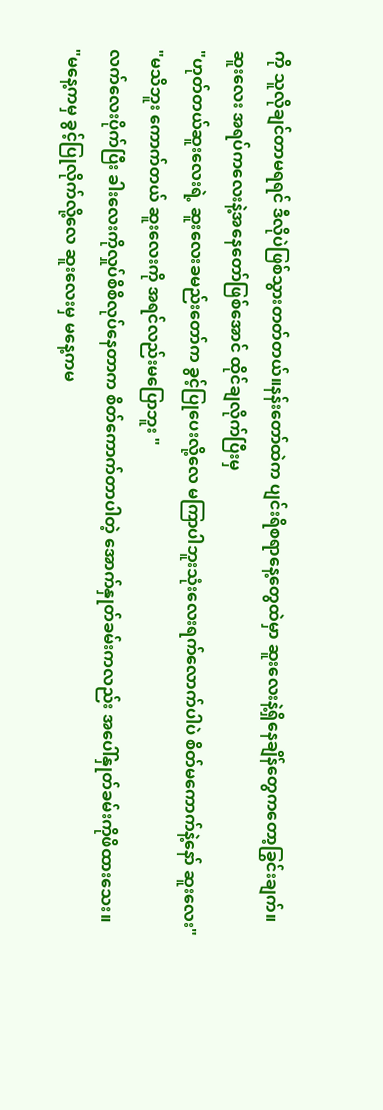ကို သူလိုချင်တာမရရင် ဒီလိုပဲဖြစ်သွားတတ်တယ်။နန်းတော်ထဲက ပျင်းရိစရာနေ့တွေထဲမှာ ဆူးလေးနဲ့ရှိနေချိန်တွေကတော့ခြွင်းချက်။
ဆူးလေး အရပ်ကလေးနဲ့အနေတော်ဖြစ်အောင် ထိုင်ချလိုက်ပြီးမှ
"ဟုတ်တယ်ဆူးလေးရဲ့ ဆူးလေးခမည်းတော်က ခွင့်ပြုပေးလို့လေ မကြာပါဘူးသုံးလေးရက်လောက်ပါပဲ စိတ်မကောက်နဲ့နော် ဆူးလေး"
"မသိဘူး ကောက်တယ် ဆူးလေးကို အရင်လည်းမပြောဘူး "
လက်လေးပိုက်ပြီး ခါးလေးကိုလှုပ်စိစိလုပ်နေတာက စိတ်ကောက်တာပါတဲ့ အောက်နှုတ်ခမ်းကလည်း အပေါ်နှုတ်ခမ်းကိုဖိထားသေး။
"မနေ့ကမှ ခွင့်ပြုလိုက်လို့လေ ဆူးလေးမှ မနေ့ကမ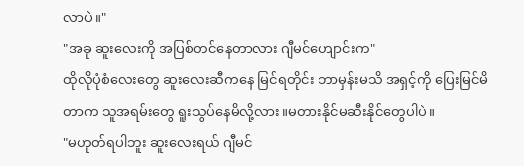လာပဲ။"
"အခု ဆူးလေးကို အပြစ်တင်နေတာလား ဂျီမင်ဟျောင်းက"
ထိုလိုပုံစံလေးတွေ ဆူးလေးဆီကနေ မြင်ရတိုင်း ဘာမှန်းမသိ အရှင့်ကို ပြေးမြင်မိတာက သူအရမ်းတွေ ရူးသွပ်နေမိလို့လား။မတားနိုင်မဆီးနိုင်တွေပါပဲ။
"မဟုတ်ရပါဘူး ဆူးလေးရယ် ဂျီမင်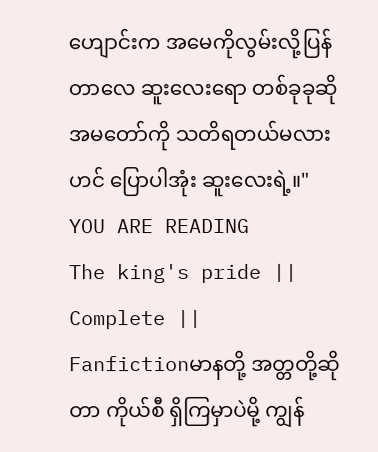ဟျောင်းက အမေကိုလွမ်းလို့ပြန်တာလေ ဆူးလေးရော တစ်ခုခုဆို အမတော်ကို သတိရတယ်မလား ဟင် ပြောပါအုံး ဆူးလေးရဲ့။"
YOU ARE READING
The king's pride || Complete ||
Fanfictionမာနတို့ အတ္တတို့ဆိုတာ ကိုယ်စီ ရှိကြမှာပဲမို့ ကျွန်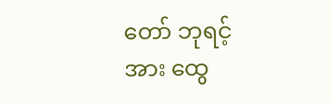တော် ဘုရင့်အား ထွေ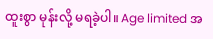ထူးစွာ မုန်းလို့ မရခဲ့ပါ။ Age limited အ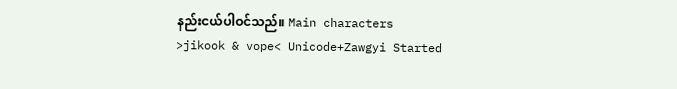နည်းငယ်ပါဝင်သည်။ Main characters >jikook & vope< Unicode+Zawgyi Started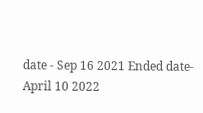date - Sep 16 2021 Ended date- April 10 2022